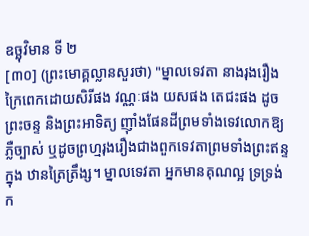ឧច្ឆុវិមាន ទី ២
[៣០] (ព្រះមោគ្គល្លានសួរថា) "ម្នាលទេវតា នាងរុងរឿងក្រៃពេកដោយសិរីផង វណ្ណៈផង យសផង តេជះផង ដូចព្រះចន្ទ និងព្រះអាទិត្យ ញ៉ាំងផែនដីព្រមទាំងទេវលោកឱ្យភ្លឺច្បាស់ ឬដូចព្រហ្មរុងរឿងជាងពួកទេវតាព្រមទាំងព្រះឥន្ទ ក្នុង ឋានត្រៃត្រឹង្ស។ ម្នាលទេវតា អ្នកមានគុណល្អ ទ្រទ្រង់ក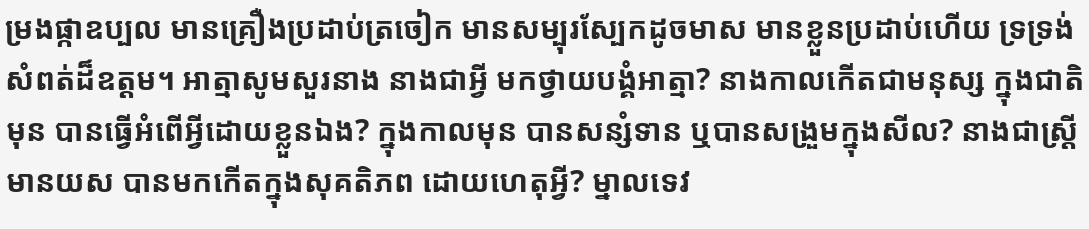ម្រងផ្កាឧប្បល មានគ្រឿងប្រដាប់ត្រចៀក មានសម្បុរស្បែកដូចមាស មានខ្លួនប្រដាប់ហើយ ទ្រទ្រង់សំពត់ដ៏ឧត្តម។ អាត្មាសូមសួរនាង នាងជាអ្វី មកថ្វាយបង្គំអាត្មា? នាងកាលកើតជាមនុស្ស ក្នុងជាតិមុន បានធ្វើអំពើអ្វីដោយខ្លួនឯង? ក្នុងកាលមុន បានសន្សំទាន ឬបានសង្រួមក្នុងសីល? នាងជាស្ត្រីមានយស បានមកកើតក្នុងសុគតិភព ដោយហេតុអ្វី? ម្នាលទេវ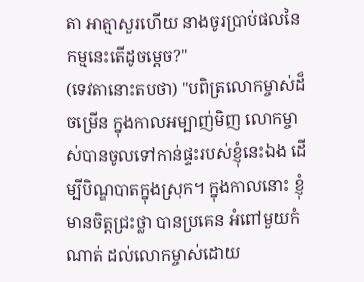តា អាត្មាសួរហើយ នាងចូរប្រាប់ផលនៃកម្មនេះតើដូចម្ដេច?"
(ទេវតានោះតបថា) "បពិត្រលោកម្ចាស់ដ៏ចម្រើន ក្នុងកាលអម្បាញ់មិញ លោកម្ចាស់បានចូលទៅកាន់ផ្ទះរបស់ខ្ញុំនេះឯង ដើម្បីបិណ្ឌបាតក្នុងស្រុក។ ក្នុងកាលនោះ ខ្ញុំមានចិត្តជ្រះថ្លា បានប្រគេន អំពៅមួយកំណាត់ ដល់លោកម្ចាស់ដោយ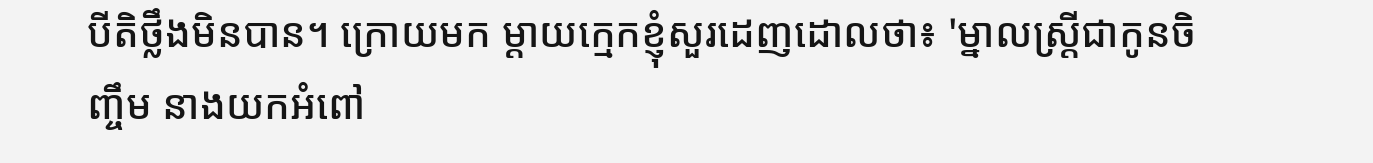បីតិថ្លឹងមិនបាន។ ក្រោយមក ម្ដាយក្មេកខ្ញុំសួរដេញដោលថា៖ 'ម្នាលស្ត្រីជាកូនចិញ្ចឹម នាងយកអំពៅ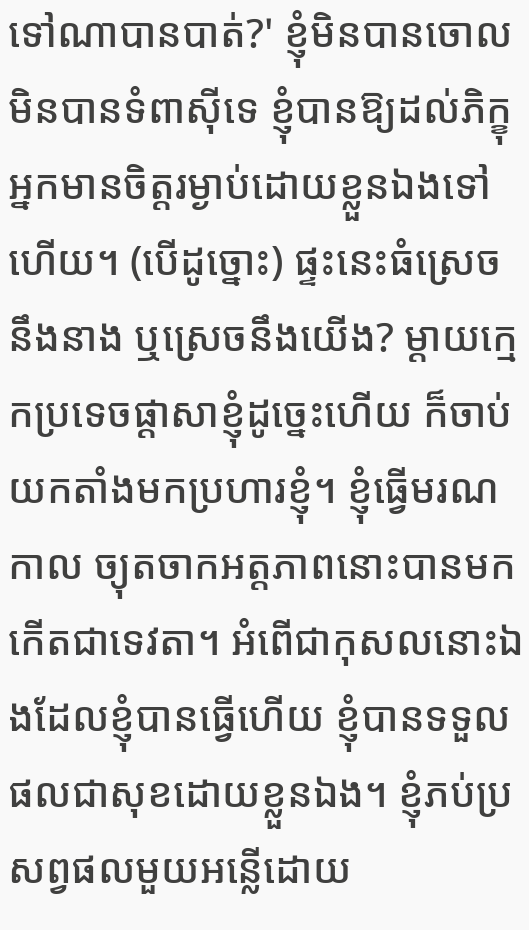ទៅណាបានបាត់?' ខ្ញុំមិនបានចោល មិនបានទំពាស៊ីទេ ខ្ញុំបានឱ្យដល់ភិក្ខុអ្នកមានចិត្តរម្ងាប់ដោយខ្លួនឯងទៅហើយ។ (បើដូច្នោះ) ផ្ទះនេះធំស្រេចនឹងនាង ឬស្រេចនឹងយើង? ម្ដាយក្មេកប្រទេចផ្ដាសាខ្ញុំដូច្នេះហើយ ក៏ចាប់យកតាំងមកប្រហារខ្ញុំ។ ខ្ញុំធ្វើមរណកាល ច្យុតចាកអត្តភាពនោះបានមកកើតជាទេវតា។ អំពើជាកុសលនោះឯងដែលខ្ញុំបានធ្វើហើយ ខ្ញុំបានទទួលផលជាសុខដោយខ្លួនឯង។ ខ្ញុំភប់ប្រសព្វផលមួយអន្លើដោយ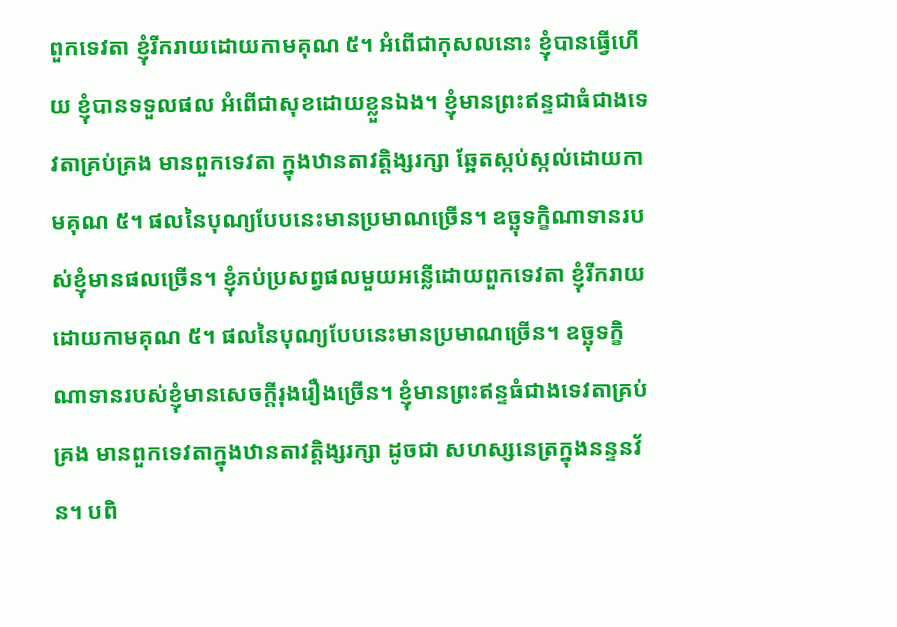ពួកទេវតា ខ្ញុំរីករាយដោយកាមគុណ ៥។ អំពើជាកុសលនោះ ខ្ញុំបានធ្វើហើយ ខ្ញុំបានទទួលផល អំពើជាសុខដោយខ្លួនឯង។ ខ្ញុំមានព្រះឥន្ទជាធំជាងទេវតាគ្រប់គ្រង មានពួកទេវតា ក្នុងឋានតាវត្តិង្សរក្សា ឆ្អែតស្កប់ស្កល់ដោយកាមគុណ ៥។ ផលនៃបុណ្យបែបនេះមានប្រមាណច្រើន។ ឧច្ឆុទក្ខិណាទានរបស់ខ្ញុំមានផលច្រើន។ ខ្ញុំភប់ប្រសព្វផលមួយអន្លើដោយពួកទេវតា ខ្ញុំរីករាយដោយកាមគុណ ៥។ ផលនៃបុណ្យបែបនេះមានប្រមាណច្រើន។ ឧច្ឆុទក្ខិណាទានរបស់ខ្ញុំមានសេចក្ដីរុងរឿងច្រើន។ ខ្ញុំមានព្រះឥន្ទធំជាងទេវតាគ្រប់គ្រង មានពួកទេវតាក្នុងឋានតាវត្តិង្សរក្សា ដូចជា សហស្សនេត្រក្នុងនន្ទនវ័ន។ បពិ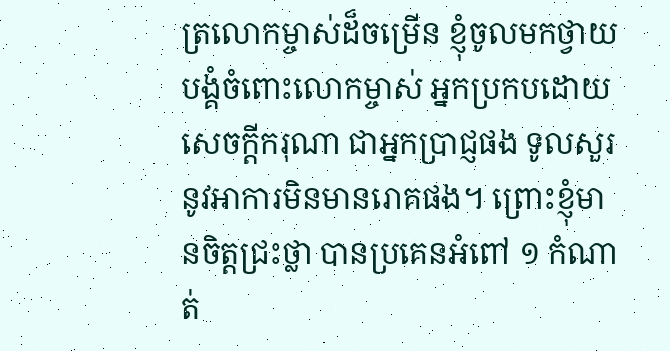ត្រលោកម្ចាស់ដ៏ចម្រើន ខ្ញុំចូលមកថ្វាយបង្គំចំពោះលោកម្ចាស់ អ្នកប្រកបដោយសេចក្ដីករុណា ជាអ្នកប្រាជ្ញផង ទូលសួរនូវអាការមិនមានរោគផង។ ព្រោះខ្ញុំមានចិត្តជ្រះថ្លា បានប្រគេនអំពៅ ១ កំណាត់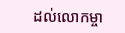ដល់លោកម្ចា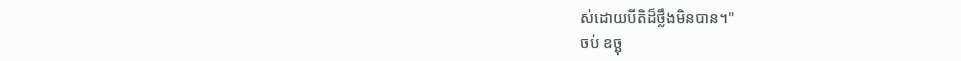ស់ដោយបីតិដ៏ថ្លឹងមិនបាន។"
ចប់ ឧច្ឆុ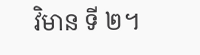វិមាន ទី ២។